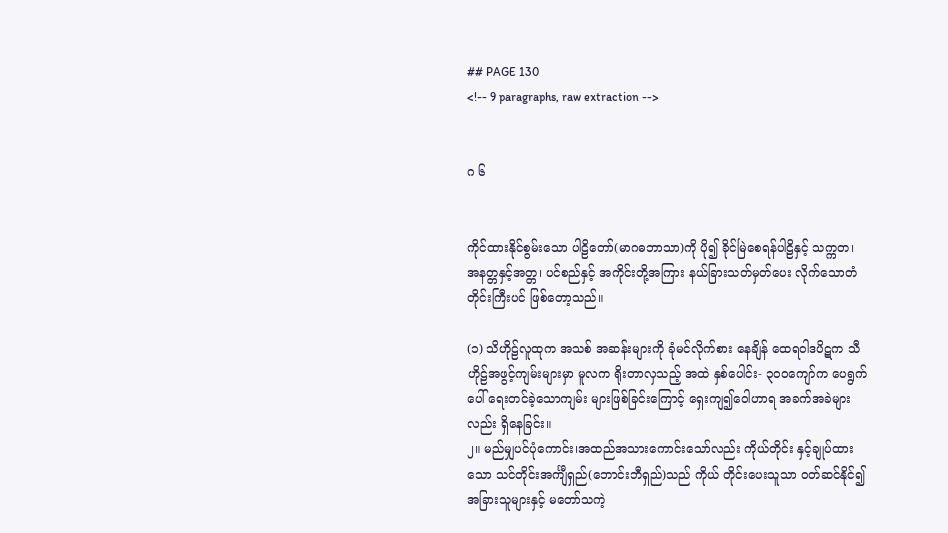## PAGE 130
<!-- 9 paragraphs, raw extraction -->


ဂ ၆


ကိုင်ထားနိုင်စွမ်းသော ပါဠိတော်(မာဂဓဘာသာ)ကို ပို၍ ခိုင်မြဲစေရန်ပါဠိနှင့် သက္ကတ၊ အနတ္တနှင့်အတ္တ၊ ပင်စည်နှင့် အကိုင်းတို့အကြား နယ်ခြားသတ်မှတ်ပေး လိုက်သောတံတိုင်းကြီးပင် ဖြစ်တော့သည်။

(၁) သိဟိုဠ်လူထုက အသစ် အဆန်းများကို ခုံမင်လိုက်စား နေချိန် ထေရဝါဒပိဋက သီဟိုဠ်အဖွင့်ကျမ်းများမှာ မူလက ရိုးတာလှသည့် အထဲ နှစ်ပေါင်း- ၃၀၀ကျော်က ပေရွက်ပေါ် ရေးတင်ခဲ့သောကျမ်း များဖြစ်ခြင်းကြောင့် ရှေးကျ၍ဝေါဟာရ အခက်အခဲများလည်း ရှိနေခြင်း။
၂။ မည်မျှပင်ပုံကောင်း၊အထည်အသားကောင်းသော်လည်း ကိုယ်တိုင်း နှင့်ချုပ်ထားသော သင်တိုင်းအင်္ကျီရှည်(ဘောင်းဘီရှည်)သည် ကိုယ် တိုင်းပေးသူသာ ဝတ်ဆင်နိုင်၍ အခြားသူများနှင့် မတော်သကဲ့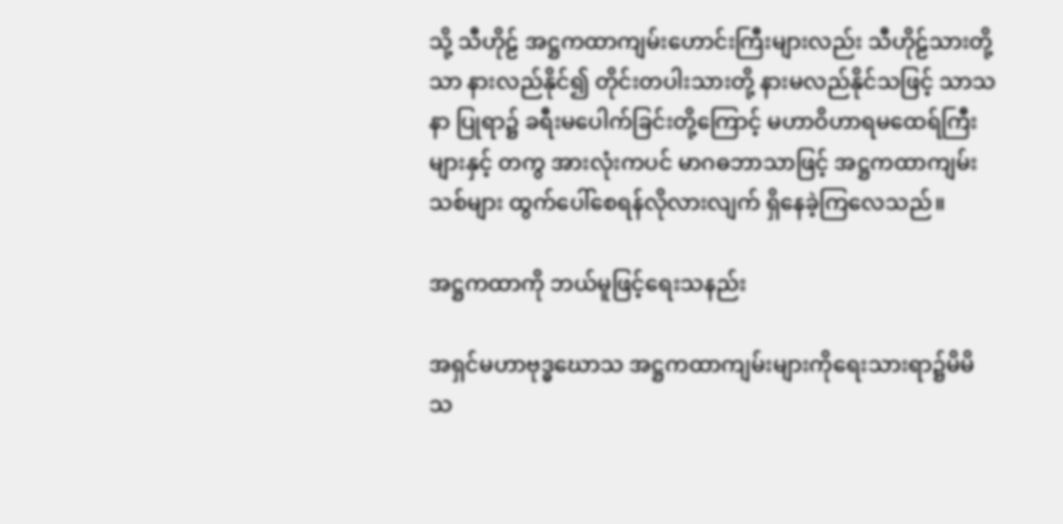သို့ သီဟိုဠ် အဋ္ဌကထာကျမ်းဟောင်းကြီးများလည်း သီဟိုဠ်သားတို့သာ နားလည်နိုင်၍ တိုင်းတပါးသားတို့ နားမလည်နိုင်သဖြင့် သာသနာ ပြုရာ၌ ခရီးမပေါက်ခြင်းတို့ကြောင့် မဟာဝိဟာရမထေရ်ကြီးများနှင့် တကွ အားလုံးကပင် မာဂဓဘာသာဖြင့် အဋ္ဌကထာကျမ်းသစ်များ ထွက်ပေါ်စေရန်လိုလားလျက် ရှိနေခဲ့ကြလေသည်။

အဋ္ဌကထာကို ဘယ်မူဖြင့်ရေးသနည်း

အရှင်မဟာဗုဒ္ဓဃောသ အဋ္ဌကထာကျမ်းများကိုရေးသားရာ၌မိမိသ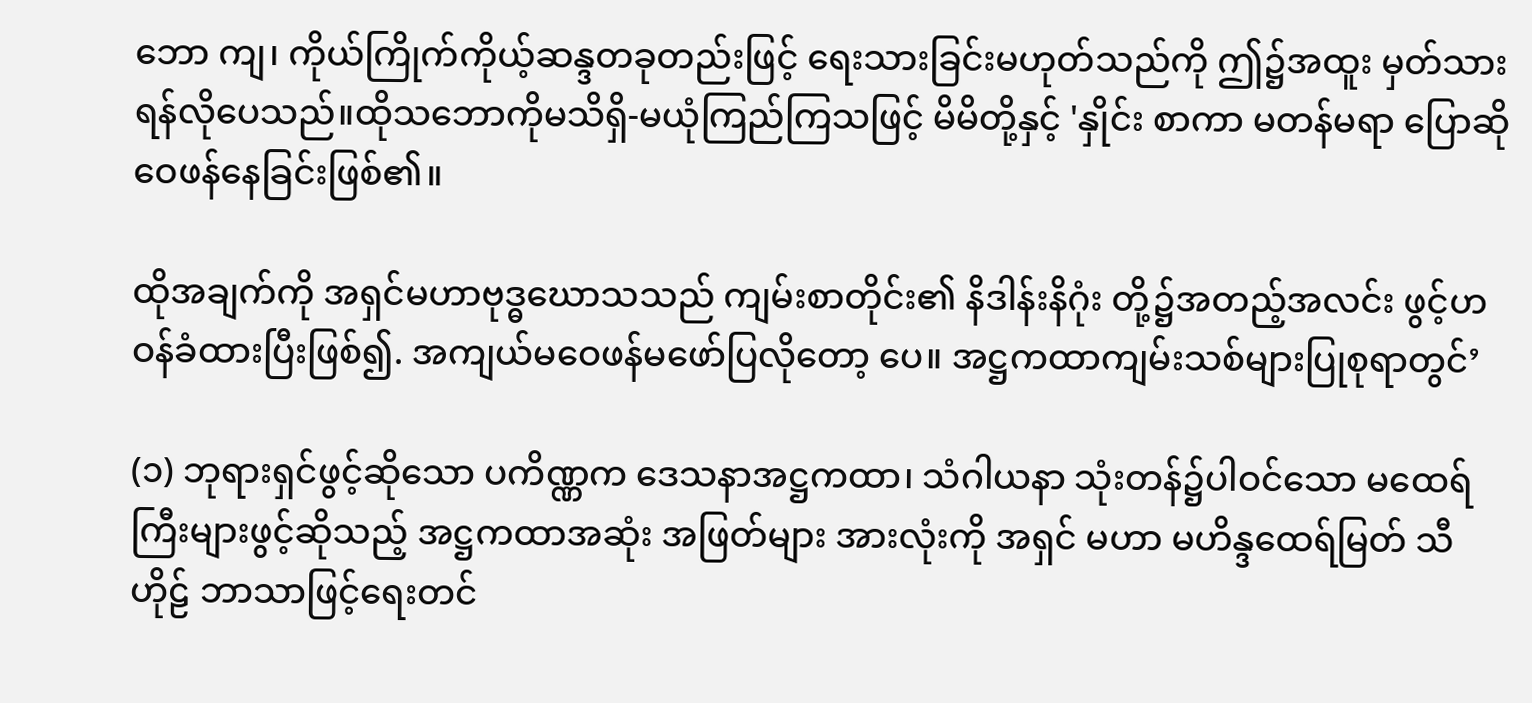ဘော ကျ၊ ကိုယ်ကြိုက်ကိုယ့်ဆန္ဒတခုတည်းဖြင့် ရေးသားခြင်းမဟုတ်သည်ကို ဤ၌အထူး မှတ်သားရန်လိုပေသည်။ထိုသဘောကိုမသိရှိ-မယုံကြည်ကြသဖြင့် မိမိတို့နှင့် 'နှိုင်း စာကာ မတန်မရာ ပြောဆိုဝေဖန်နေခြင်းဖြစ်၏။

ထိုအချက်ကို အရှင်မဟာဗုဒ္ဓဃောသသည် ကျမ်းစာတိုင်း၏ နိဒါန်းနိဂုံး တို့၌အတည့်အလင်း ဖွင့်ဟဝန်ခံထားပြီးဖြစ်၍. အကျယ်မဝေဖန်မဖော်ပြလိုတော့ ပေ။ အဋ္ဌကထာကျမ်းသစ်များပြုစုရာတွင်’

(၁) ဘုရားရှင်ဖွင့်ဆိုသော ပကိဏ္ဏက ဒေသနာအဋ္ဌကထာ၊ သံဂါယနာ သုံးတန်၌ပါဝင်သော မထေရ်ကြီးများဖွင့်ဆိုသည့် အဋ္ဌကထာအဆုံး အဖြတ်များ အားလုံးကို အရှင် မဟာ မဟိန္ဒထေရ်မြတ် သီဟိုဠ် ဘာသာဖြင့်ရေးတင်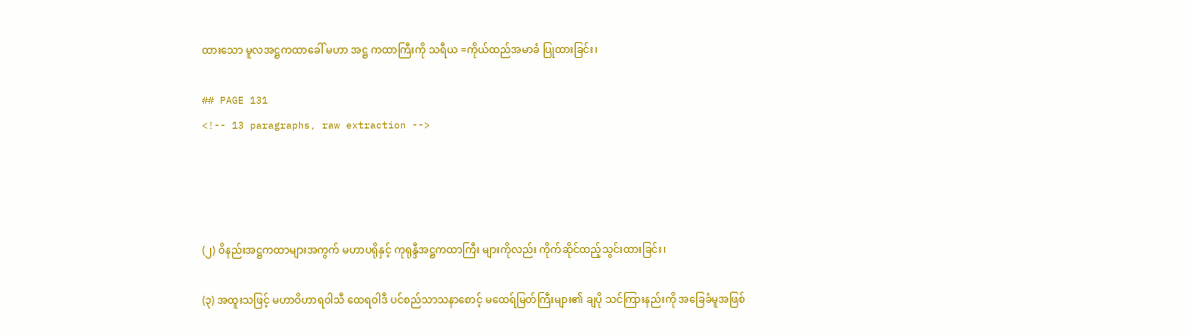ထားသော မူလအဋ္ဌကထာခေါ် မဟာ အဋ္ဌ ကထာကြီးကို သရီယ =ကိုယ်ထည်အမာခံ ပြုထားခြင်း၊

## PAGE 131
<!-- 13 paragraphs, raw extraction -->




(၂) ဝိနည်းအဋ္ဌကထာများအကွက် မဟာပရိုနှင့် ကုရုန္ဒီအဋ္ဌကထာကြီး များကိုလည်း ကိုက်ဆိုင်ထည့်သွင်းထားခြင်း၊

(၃) အထူးသဖြင့် မဟာဝိဟာရဝါသီ ထေရဝါဒီ ပင်စည်သာသနာစောင့် မထေရ်မြတ်ကြီးများ၏ ချပို သင်ကြားနည်းကို အခြေခံမူအဖြစ်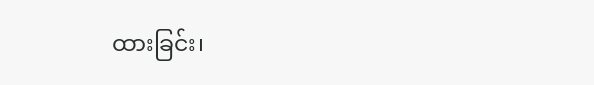ထားခြင်း၊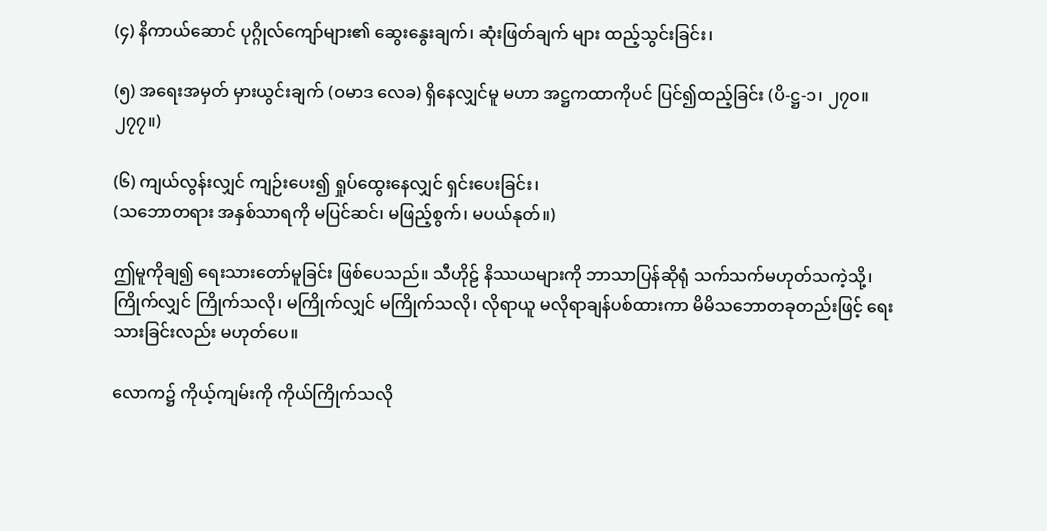(၄) နိကာယ်ဆောင် ပုဂ္ဂိုလ်ကျော်များ၏ ဆွေးနွေးချက်၊ ဆုံးဖြတ်ချက် များ ထည့်သွင်းခြင်း၊

(၅) အရေးအမှတ် မှားယွင်းချက် (ဝမာဒ လေခ) ရှိနေလျှင်မူ မဟာ အဋ္ဌကထာကိုပင် ပြင်၍ထည့်ခြင်း (ပိ-ဋ္ဌ-၁၊ ၂၇၀။ ၂၇၇။)

(၆) ကျယ်လွန်းလျှင် ကျဉ်းပေး၍ ရှုပ်ထွေးနေလျှင် ရှင်းပေးခြင်း၊
(သဘောတရား အနှစ်သာရကို မပြင်ဆင်၊ မဖြည့်စွက်၊ မပယ်နုတ်။)

ဤမူကိုချ၍ ရေးသားတော်မူခြင်း ဖြစ်ပေသည်။ သီဟိုဠ် နိဿယများကို ဘာသာပြန်ဆိုရုံ သက်သက်မဟုတ်သကဲ့သို့၊ ကြိုက်လျှင် ကြိုက်သလို၊ မကြိုက်လျှင် မကြိုက်သလို၊ လိုရာယူ မလိုရာချန်ပစ်ထားကာ မိမိသဘောတခုတည်းဖြင့် ရေး သားခြင်းလည်း မဟုတ်ပေ။

လောက၌ ကိုယ့်ကျမ်းကို ကိုယ်ကြိုက်သလို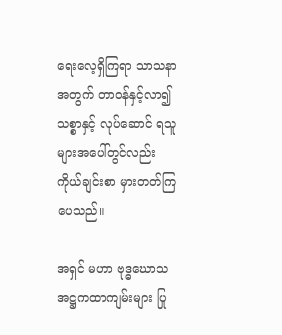ရေးလေ့ရှိကြရာ သာသနာ အတွက် တာဝန်နှင့်လာ၍ သစ္စာနှင့် လုပ်ဆောင် ရသူများအပေါ်တွင်လည်း ကိုယ်ချင်းစာ မှားတတ်ကြပေသည်။

အရှင် မဟာ ဗုဒ္ဓဃောသ အဋ္ဌကထာကျမ်းများ ပြု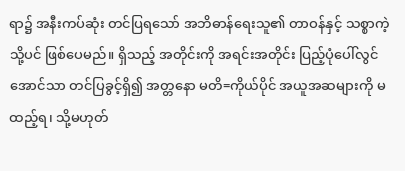ရာ၌ အနီးကပ်ဆုံး တင်ပြရသော် အဘိဓာန်ရေးသူ၏ တာဝန်နှင့် သစ္စာကဲ့သို့ပင် ဖြစ်ပေမည်။ ရှိသည့် အတိုင်းကို အရင်းအတိုင်း ပြည့်ပုံပေါ်လွင်အောင်သာ တင်ပြခွင့်ရှိ၍ အတ္တနော မတိ=ကိုယ်ပိုင် အယူအဆများကို မထည့်ရ၊ သို့မဟုတ်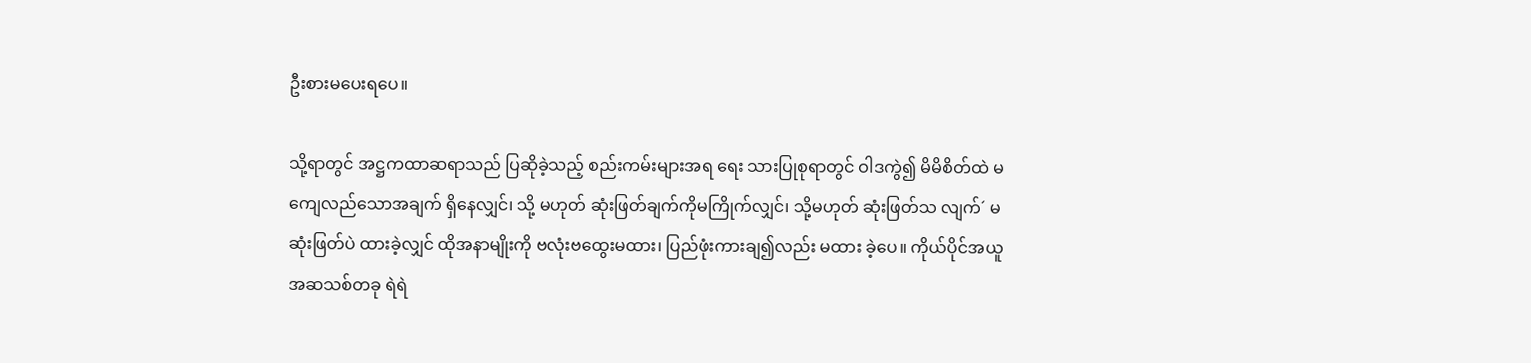ဦးစားမပေးရပေ။

သို့ရာတွင် အဋ္ဌကထာဆရာသည် ပြဆိုခဲ့သည့် စည်းကမ်းများအရ ရေး သားပြုစုရာတွင် ဝါဒကွဲ၍ မိမိစိတ်ထဲ မကျေလည်သောအချက် ရှိနေလျှင်၊ သို့ မဟုတ် ဆုံးဖြတ်ချက်ကိုမကြိုက်လျှင်၊ သို့မဟုတ် ဆုံးဖြတ်သ လျက်´ မဆုံးဖြတ်ပဲ ထားခဲ့လျှင် ထိုအနာမျိုးကို ဗလုံးဗထွေးမထား၊ ပြည်ဖုံးကားချ၍လည်း မထား ခဲ့ပေ။ ကိုယ်ပိုင်အယူအဆသစ်တခု ရဲရဲ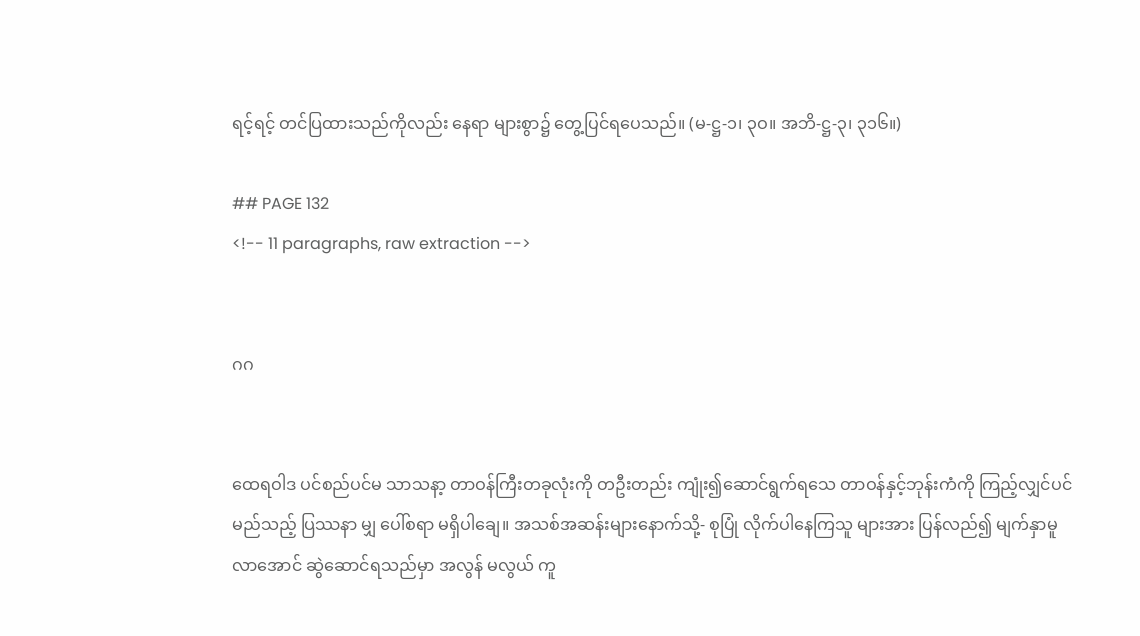ရင့်ရင့် တင်ပြထားသည်ကိုလည်း နေရာ များစွာ၌ တွေ့ပြင်ရပေသည်။ (မ-ဋ္ဌ-၁၊ ၃ဝ။ အဘိ-ဋ္ဌ-၃၊ ၃၁၆။)

## PAGE 132
<!-- 11 paragraphs, raw extraction -->


ဂဂ


ထေရဝါဒ ပင်စည်ပင်မ သာသနာ့ တာဝန်ကြီးတခုလုံးကို တဦးတည်း ကျုံး၍ဆောင်ရွက်ရသေ တာဝန်နှင့်ဘုန်းကံကို ကြည့်လျှင်ပင် မည်သည့် ပြဿနာ မျှ ပေါ်စရာ မရှိပါချေ။ အသစ်အဆန်းများနောက်သို့- စုပြုံ လိုက်ပါနေကြသူ များအား ပြန်လည်၍ မျက်နှာမူလာအောင် ဆွဲဆောင်ရသည်မှာ အလွန် မလွယ် ကူ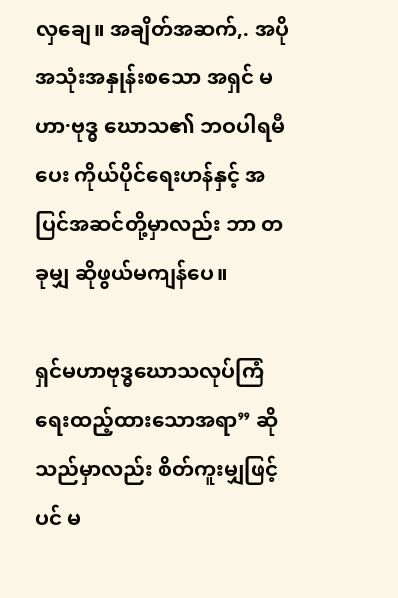လှချေ။ အချိတ်အဆက်,. အပို အသုံးအနှုန်းစသော အရှင် မဟာ·ဗုဒ္ဓ ဃောသ၏ ဘဝပါရမီပေး ကိုယ်ပိုင်ရေးဟန်နှင့် အပြင်အဆင်တို့မှာလည်း ဘာ တခုမျှ ဆိုဖွယ်မကျန်ပေ။

ရှင်မဟာဗုဒ္ဓဃောသလုပ်ကြံ ရေးထည့်ထားသောအရာ” ဆိုသည်မှာလည်း စိတ်ကူးမျှဖြင့်ပင် မ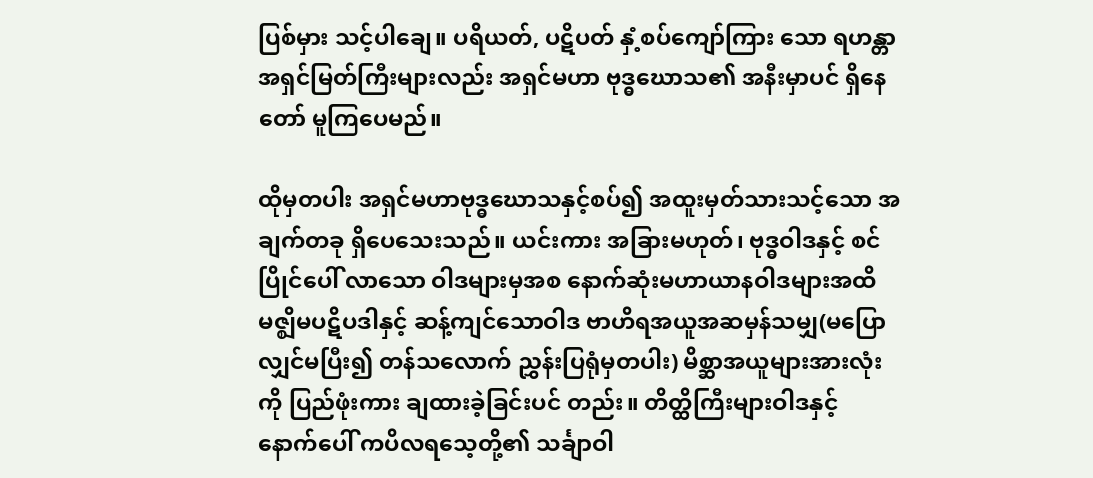ပြစ်မှား သင့်ပါချေ။ ပရိယတ်, ပဋိပတ် နှံ့စပ်ကျော်ကြား သော ရဟန္တာအရှင်မြတ်ကြီးများလည်း အရှင်မဟာ ဗုဒ္ဓဃောသ၏ အနီးမှာပင် ရှိနေတော် မူကြပေမည်။

ထိုမှတပါး အရှင်မဟာဗုဒ္ဓဃောသနှင့်စပ်၍ အထူးမှတ်သားသင့်သော အချက်တခု ရှိပေသေးသည်။ ယင်းကား အခြားမဟုတ်၊ ဗုဒ္ဓဝါဒနှင့် စင်ပြိုင်ပေါ် လာသော ဝါဒများမှအစ နောက်ဆုံးမဟာယာနဝါဒများအထိ မဇ္ဈိမပဋိပဒါနှင့် ဆန့်ကျင်သောဝါဒ ဗာဟိရအယူအဆမှန်သမျှ(မပြောလျှင်မပြီး၍ တန်သလောက် ညွှန်းပြရုံမှတပါး) မိစ္ဆာအယူများအားလုံးကို ပြည်ဖုံးကား ချထားခဲ့ခြင်းပင် တည်း။ တိတ္ထိကြီးများဝါဒနှင့် နောက်ပေါ် ကပိလရသေ့တို့၏ သင်္ချာဝါ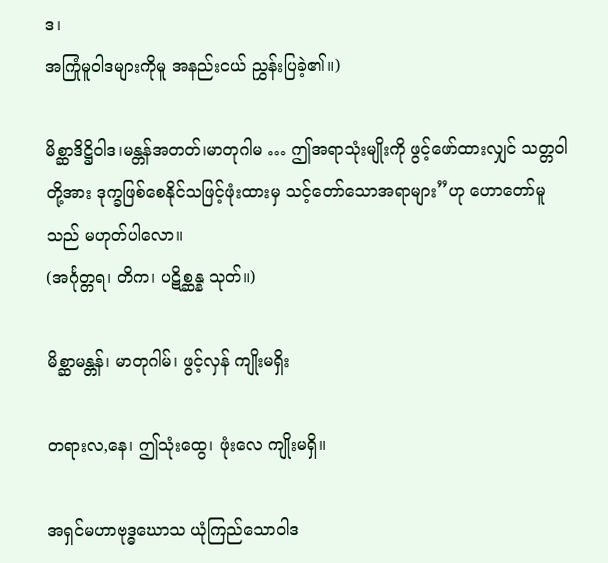ဒ၊
အကြုံမူဝါဒများကိုမူ အနည်းငယ် ညွှန်းပြခဲ့၏။)

မိစ္ဆာဒိဋ္ဌိဝါဒ၊မန္တန်အတတ်၊မာတုဂါမ … ဤအရာသုံးမျိုးကို ဖွင့်ဖော်ထားလျှင် သတ္တဝါတို့အား ဒုက္ခဖြစ်စေနိုင်သဖြင့်ဖုံးထားမှ သင့်တော်သောအရာများ”ဟု ဟောတော်မူသည် မဟုတ်ပါလော။
(အင်္ဂုတ္တရ၊ တိက၊ ပဋိစ္ဆန္န သုတ်။)

မိစ္ဆာမန္တန်၊ မာတုဂါမ်၊ ဖွင့်လှန် ကျိုးမရှိး

တရားလ,နေ၊ ဤသုံးထွေ၊ ဖုံးလေ ကျိုးမရှိ။

အရှင်မဟာဗုဒ္ဓဃောသ ယုံကြည်သောဝါဒ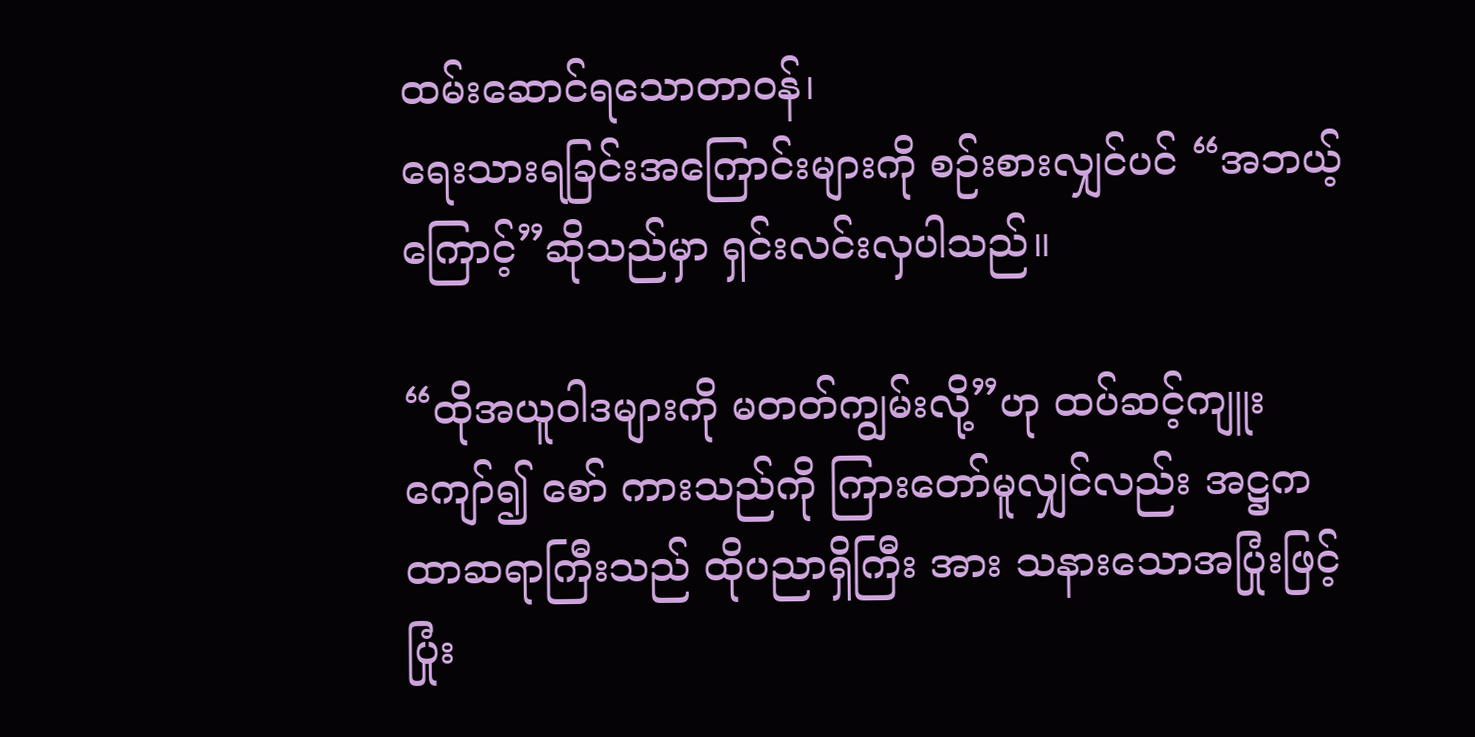ထမ်းဆောင်ရသောတာဝန်၊
ရေးသားရခြင်းအကြောင်းများကို စဉ်းစားလျှင်ပင် “အဘယ့်ကြောင့်”ဆိုသည်မှာ ရှင်းလင်းလှပါသည်။

“ထိုအယူဝါဒများကို မတတ်ကျွမ်းလို့”ဟု ထပ်ဆင့်ကျူးကျော်၍ စော် ကားသည်ကို ကြားတော်မူလျှင်လည်း အဋ္ဌကထာဆရာကြီးသည် ထိုပညာရှိကြီး အား သနားသောအပြုံးဖြင့် ပြုံး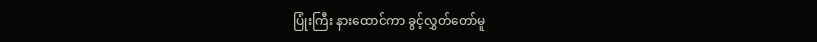ပြုံးကြီး နားထောင်ကာ ခွင့်လွှတ်တော်မူ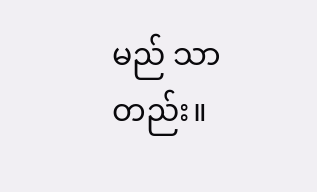မည် သာတည်း။